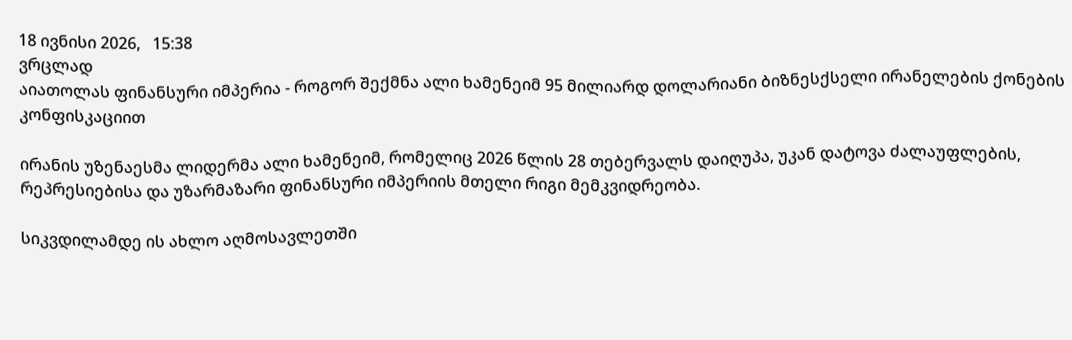18 ივნისი 2026,   15:38
ვრცლად
აიათოლას ფინანსური იმპერია - როგორ შექმნა ალი ხამენეიმ 95 მილიარდ დოლარიანი ბიზნესქსელი ირანელების ქონების კონფისკაციით

ირანის უზენაესმა ლიდერმა ალი ხამენეიმ, რომელიც 2026 წლის 28 თებერვალს დაიღუპა, უკან დატოვა ძალაუფლების, რეპრესიებისა და უზარმაზარი ფინანსური იმპერიის მთელი რიგი მემკვიდრეობა.

სიკვდილამდე ის ახლო აღმოსავლეთში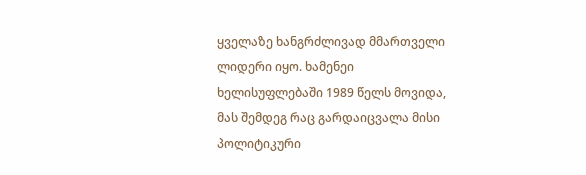ყველაზე ხანგრძლივად მმართველი ლიდერი იყო. ხამენეი ხელისუფლებაში 1989 წელს მოვიდა, მას შემდეგ რაც გარდაიცვალა მისი პოლიტიკური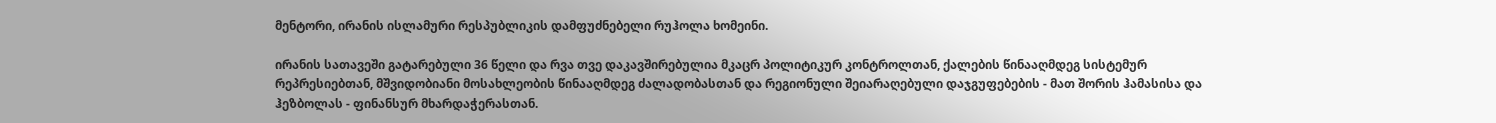მენტორი, ირანის ისლამური რესპუბლიკის დამფუძნებელი რუჰოლა ხომეინი.

ირანის სათავეში გატარებული 36 წელი და რვა თვე დაკავშირებულია მკაცრ პოლიტიკურ კონტროლთან, ქალების წინააღმდეგ სისტემურ რეპრესიებთან, მშვიდობიანი მოსახლეობის წინააღმდეგ ძალადობასთან და რეგიონული შეიარაღებული დაჯგუფებების - მათ შორის ჰამასისა და ჰეზბოლას - ფინანსურ მხარდაჭერასთან.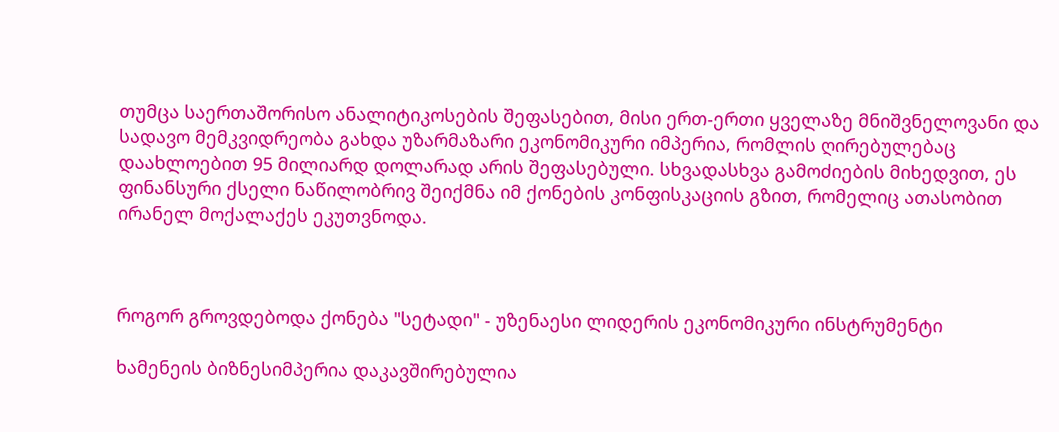თუმცა საერთაშორისო ანალიტიკოსების შეფასებით, მისი ერთ-ერთი ყველაზე მნიშვნელოვანი და სადავო მემკვიდრეობა გახდა უზარმაზარი ეკონომიკური იმპერია, რომლის ღირებულებაც დაახლოებით 95 მილიარდ დოლარად არის შეფასებული. სხვადასხვა გამოძიების მიხედვით, ეს ფინანსური ქსელი ნაწილობრივ შეიქმნა იმ ქონების კონფისკაციის გზით, რომელიც ათასობით ირანელ მოქალაქეს ეკუთვნოდა.



როგორ გროვდებოდა ქონება "სეტადი" - უზენაესი ლიდერის ეკონომიკური ინსტრუმენტი

ხამენეის ბიზნესიმპერია დაკავშირებულია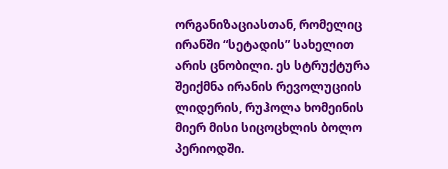ორგანიზაციასთან, რომელიც ირანში “სეტადის” სახელით არის ცნობილი. ეს სტრუქტურა შეიქმნა ირანის რევოლუციის ლიდერის, რუჰოლა ხომეინის მიერ მისი სიცოცხლის ბოლო პერიოდში.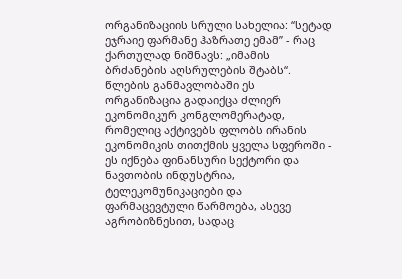ორგანიზაციის სრული სახელია: “სეტად ეჯრაიე ფარმანე ჰაზრათე ემამ” - რაც ქართულად ნიშნავს: „იმამის ბრძანების აღსრულების შტაბს“. წლების განმავლობაში ეს ორგანიზაცია გადაიქცა ძლიერ ეკონომიკურ კონგლომერატად, რომელიც აქტივებს ფლობს ირანის ეკონომიკის თითქმის ყველა სფეროში - ეს იქნება ფინანსური სექტორი და ნავთობის ინდუსტრია, ტელეკომუნიკაციები და ფარმაცევტული წარმოება, ასევე აგრობიზნესით, სადაც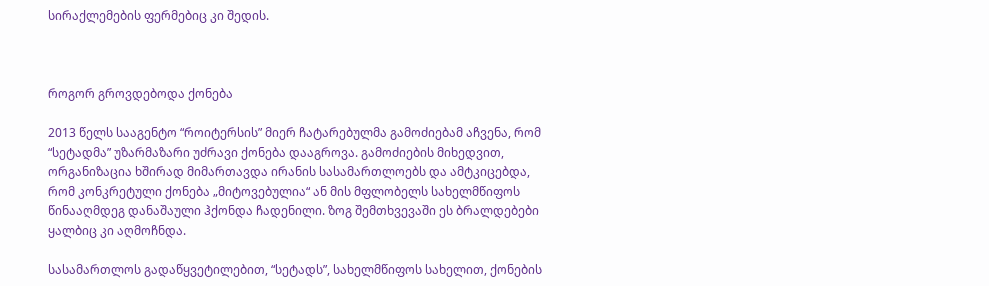სირაქლემების ფერმებიც კი შედის.



როგორ გროვდებოდა ქონება

2013 წელს სააგენტო “როიტერსის” მიერ ჩატარებულმა გამოძიებამ აჩვენა, რომ “სეტადმა” უზარმაზარი უძრავი ქონება დააგროვა. გამოძიების მიხედვით, ორგანიზაცია ხშირად მიმართავდა ირანის სასამართლოებს და ამტკიცებდა, რომ კონკრეტული ქონება „მიტოვებულია“ ან მის მფლობელს სახელმწიფოს წინააღმდეგ დანაშაული ჰქონდა ჩადენილი. ზოგ შემთხვევაში ეს ბრალდებები ყალბიც კი აღმოჩნდა.

სასამართლოს გადაწყვეტილებით, “სეტადს”, სახელმწიფოს სახელით, ქონების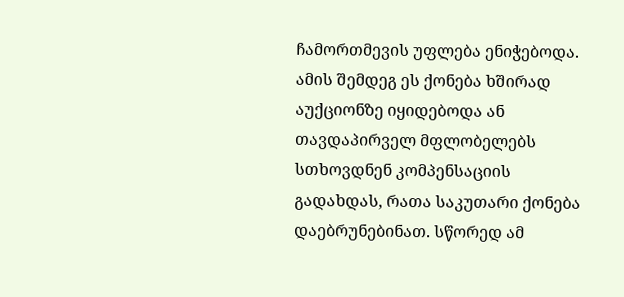ჩამორთმევის უფლება ენიჭებოდა. ამის შემდეგ ეს ქონება ხშირად აუქციონზე იყიდებოდა ან თავდაპირველ მფლობელებს სთხოვდნენ კომპენსაციის გადახდას, რათა საკუთარი ქონება დაებრუნებინათ. სწორედ ამ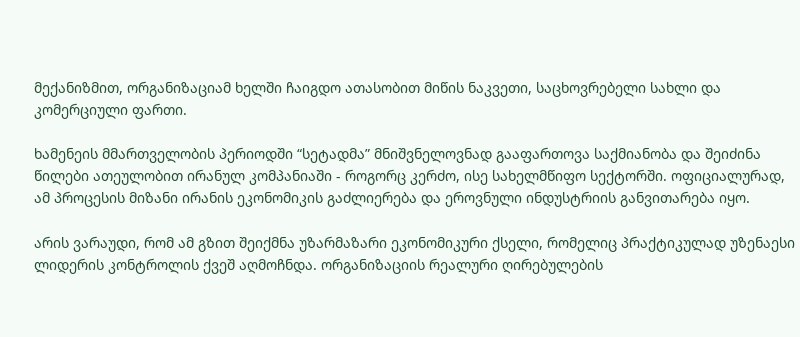მექანიზმით, ორგანიზაციამ ხელში ჩაიგდო ათასობით მიწის ნაკვეთი, საცხოვრებელი სახლი და კომერციული ფართი.

ხამენეის მმართველობის პერიოდში “სეტადმა” მნიშვნელოვნად გააფართოვა საქმიანობა და შეიძინა წილები ათეულობით ირანულ კომპანიაში - როგორც კერძო, ისე სახელმწიფო სექტორში. ოფიციალურად, ამ პროცესის მიზანი ირანის ეკონომიკის გაძლიერება და ეროვნული ინდუსტრიის განვითარება იყო.

არის ვარაუდი, რომ ამ გზით შეიქმნა უზარმაზარი ეკონომიკური ქსელი, რომელიც პრაქტიკულად უზენაესი ლიდერის კონტროლის ქვეშ აღმოჩნდა. ორგანიზაციის რეალური ღირებულების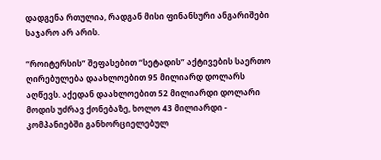დადგენა რთულია, რადგან მისი ფინანსური ანგარიშები საჯარო არ არის.

“როიტერსის” შეფასებით “სეტადის” აქტივების საერთო ღირებულება დაახლოებით 95 მილიარდ დოლარს აღწევს. აქედან დაახლოებით 52 მილიარდი დოლარი მოდის უძრავ ქონებაზე, ხოლო 43 მილიარდი - კომპანიებში განხორციელებულ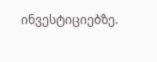ინვესტიციებზე.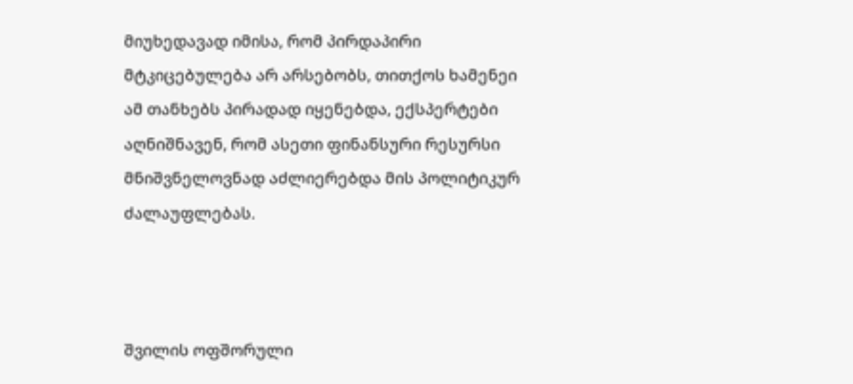მიუხედავად იმისა, რომ პირდაპირი მტკიცებულება არ არსებობს, თითქოს ხამენეი ამ თანხებს პირადად იყენებდა, ექსპერტები აღნიშნავენ, რომ ასეთი ფინანსური რესურსი მნიშვნელოვნად აძლიერებდა მის პოლიტიკურ ძალაუფლებას.



შვილის ოფშორული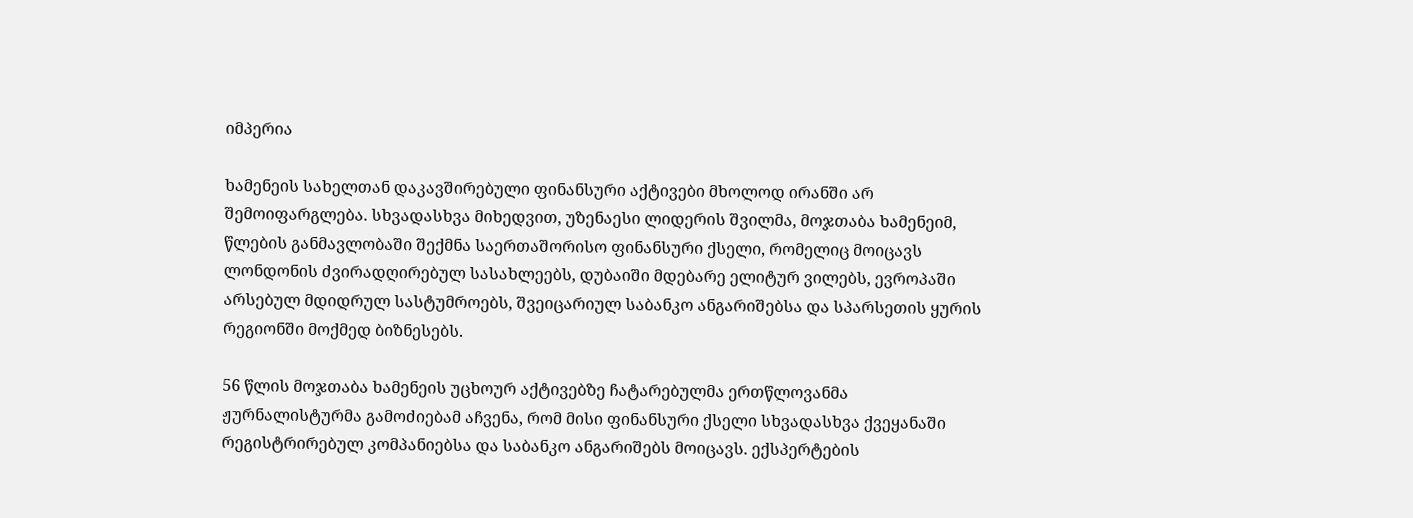იმპერია

ხამენეის სახელთან დაკავშირებული ფინანსური აქტივები მხოლოდ ირანში არ შემოიფარგლება. სხვადასხვა მიხედვით, უზენაესი ლიდერის შვილმა, მოჯთაბა ხამენეიმ, წლების განმავლობაში შექმნა საერთაშორისო ფინანსური ქსელი, რომელიც მოიცავს ლონდონის ძვირადღირებულ სასახლეებს, დუბაიში მდებარე ელიტურ ვილებს, ევროპაში არსებულ მდიდრულ სასტუმროებს, შვეიცარიულ საბანკო ანგარიშებსა და სპარსეთის ყურის რეგიონში მოქმედ ბიზნესებს.

56 წლის მოჯთაბა ხამენეის უცხოურ აქტივებზე ჩატარებულმა ერთწლოვანმა ჟურნალისტურმა გამოძიებამ აჩვენა, რომ მისი ფინანსური ქსელი სხვადასხვა ქვეყანაში რეგისტრირებულ კომპანიებსა და საბანკო ანგარიშებს მოიცავს. ექსპერტების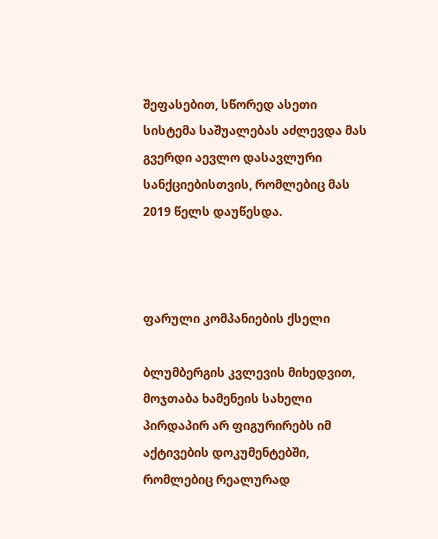შეფასებით, სწორედ ასეთი სისტემა საშუალებას აძლევდა მას გვერდი აევლო დასავლური სანქციებისთვის, რომლებიც მას 2019 წელს დაუწესდა.



ფარული კომპანიების ქსელი

ბლუმბერგის კვლევის მიხედვით, მოჯთაბა ხამენეის სახელი პირდაპირ არ ფიგურირებს იმ აქტივების დოკუმენტებში, რომლებიც რეალურად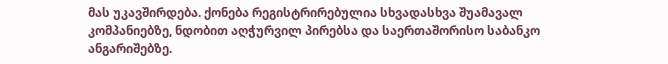მას უკავშირდება. ქონება რეგისტრირებულია სხვადასხვა შუამავალ კომპანიებზე, ნდობით აღჭურვილ პირებსა და საერთაშორისო საბანკო ანგარიშებზე.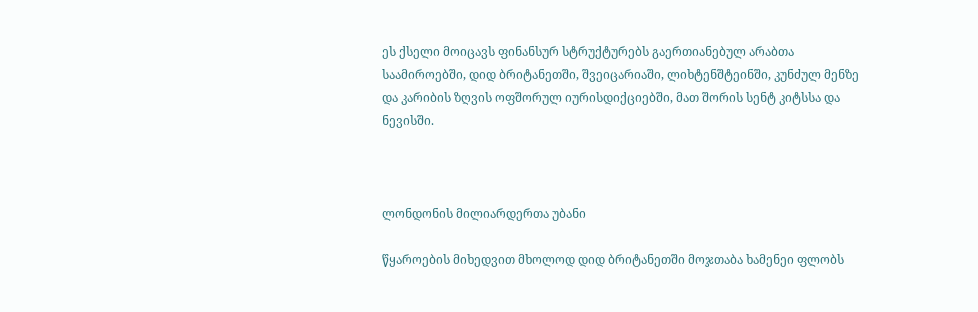ეს ქსელი მოიცავს ფინანსურ სტრუქტურებს გაერთიანებულ არაბთა საამიროებში, დიდ ბრიტანეთში, შვეიცარიაში, ლიხტენშტეინში, კუნძულ მენზე და კარიბის ზღვის ოფშორულ იურისდიქციებში, მათ შორის სენტ კიტსსა და ნევისში.



ლონდონის მილიარდერთა უბანი

წყაროების მიხედვით მხოლოდ დიდ ბრიტანეთში მოჯთაბა ხამენეი ფლობს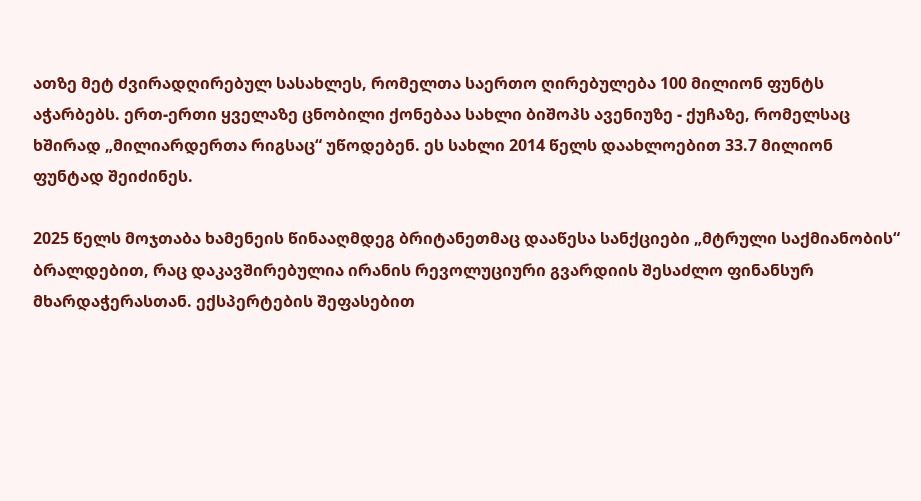ათზე მეტ ძვირადღირებულ სასახლეს, რომელთა საერთო ღირებულება 100 მილიონ ფუნტს აჭარბებს. ერთ-ერთი ყველაზე ცნობილი ქონებაა სახლი ბიშოპს ავენიუზე - ქუჩაზე, რომელსაც ხშირად „მილიარდერთა რიგსაც“ უწოდებენ. ეს სახლი 2014 წელს დაახლოებით 33.7 მილიონ ფუნტად შეიძინეს.

2025 წელს მოჯთაბა ხამენეის წინააღმდეგ ბრიტანეთმაც დააწესა სანქციები „მტრული საქმიანობის“ ბრალდებით, რაც დაკავშირებულია ირანის რევოლუციური გვარდიის შესაძლო ფინანსურ მხარდაჭერასთან. ექსპერტების შეფასებით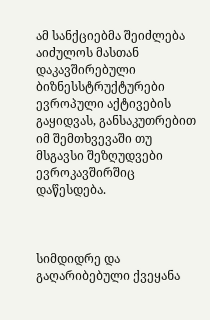ამ სანქციებმა შეიძლება აიძულოს მასთან დაკავშირებული ბიზნესსტრუქტურები ევროპული აქტივების გაყიდვას, განსაკუთრებით იმ შემთხვევაში თუ მსგავსი შეზღუდვები ევროკავშირშიც დაწესდება.



სიმდიდრე და გაღარიბებული ქვეყანა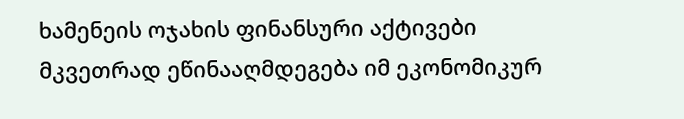ხამენეის ოჯახის ფინანსური აქტივები მკვეთრად ეწინააღმდეგება იმ ეკონომიკურ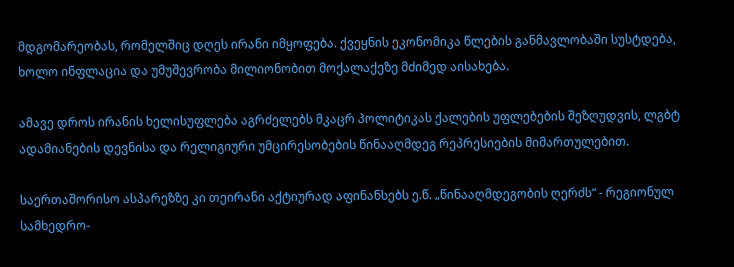მდგომარეობას, რომელშიც დღეს ირანი იმყოფება. ქვეყნის ეკონომიკა წლების განმავლობაში სუსტდება, ხოლო ინფლაცია და უმუშევრობა მილიონობით მოქალაქეზე მძიმედ აისახება.

ამავე დროს ირანის ხელისუფლება აგრძელებს მკაცრ პოლიტიკას ქალების უფლებების შეზღუდვის, ლგბტ ადამიანების დევნისა და რელიგიური უმცირესობების წინააღმდეგ რეპრესიების მიმართულებით.

საერთაშორისო ასპარეზზე კი თეირანი აქტიურად აფინანსებს ე.წ. „წინააღმდეგობის ღერძს“ - რეგიონულ სამხედრო-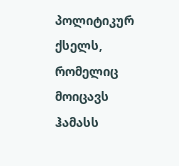პოლიტიკურ ქსელს, რომელიც მოიცავს ჰამასს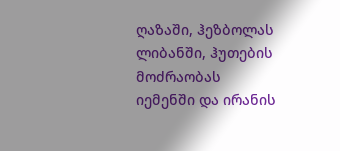ღაზაში, ჰეზბოლას ლიბანში, ჰუთების მოძრაობას იემენში და ირანის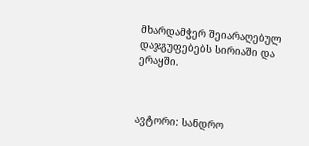მხარდამჭერ შეიარაღებულ დაჯგუფებებს სირიაში და ერაყში.



ავტორი: სანდრო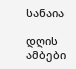სანაია

დღის ამბები